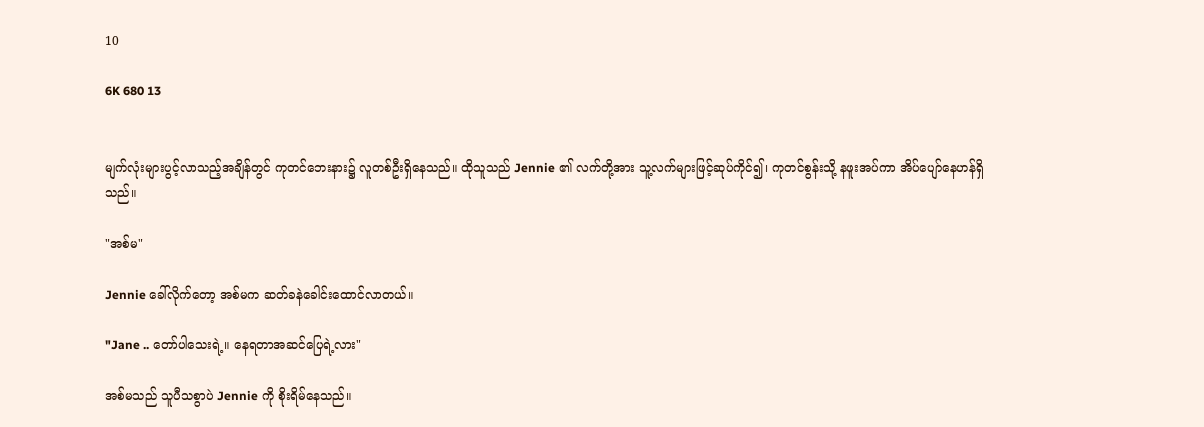10

6K 680 13


မျက်လုံးများပွင့်လာသည့်အချိန်တွင် ကုတင်ဘေးနား၌ လူတစ်ဦးရှိနေသည်။ ထိုသူသည် Jennie ၏ လက်တို့အား သူ့လက်များဖြင့်ဆုပ်ကိုင်၍၊ ကုတင်စွန်းသို့ နဖူးအပ်ကာ အိပ်ပျော်နေဟန်ရှိသည်။

"အစ်မ"

Jennie ခေါ်လိုက်တော့ အစ်မက ဆတ်ခနဲခေါင်းထောင်လာတယ်။

"Jane .. တော်ပါသေးရဲ့။ နေရတာအဆင်ပြေရဲ့လား"

အစ်မသည် သူပီသစွာပဲ Jennie ကို စိုးရိမ်နေသည်။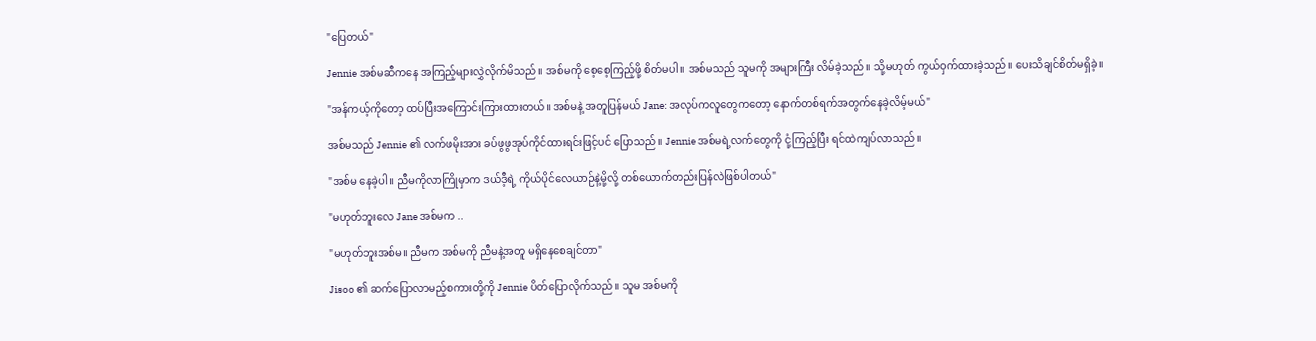"ပြေတယ်"

Jennie အစ်မဆီကနေ အကြည့်များလွှဲလိုက်မိသည်။ အစ်မကို စေ့စေ့ကြည့်ဖို့ စိတ်မပါ။ အစ်မသည် သူမကို အများကြီး လိမ်ခဲ့သည်။ သို့မဟုတ် ကွယ်ဝှက်ထားခဲ့သည်။ ပေးသိချင်စိတ်မရှိခဲ့။

"အန်ကယ့်ကိုတော့ ထပ်ပြီးအကြောင်းကြားထားတယ်။ အစ်မနဲ့ အတူပြန်မယ် Jane: အလုပ်ကလူတွေကတော့ နောက်တစ်ရက်အတွက်နေခဲ့လိမ့်မယ်"

အစ်မသည် Jennie ၏ လက်ဖမိုးအား ခပ်ဖွဖွအုပ်ကိုင်ထားရင်းဖြင့်ပင် ပြောသည်။ Jennie အစ်မရဲ့လက်တွေကို ငုံ့ကြည့်ပြီး ရင်ထဲကျပ်လာသည်။

"အစ်မ နေခဲ့ပါ။ ညီမကိုလာကြိုမှာက ဒယ်ဒီ့ရဲ့ ကိုယ်ပိုင်လေယာဉ်နဲ့မို့လို့ တစ်ယောက်တည်းပြန်လဲဖြစ်ပါတယ်"

"မဟုတ်ဘူးလေ Jane အစ်မက ..

"မဟုတ်ဘူးအစ်မ။ ညီမက အစ်မကို ညီမနဲ့အတူ မရှိနေစေချင်တာ"

Jisoo ၏ ဆက်ပြောလာမည့်စကားတို့ကို Jennie ပိတ်ပြောလိုက်သည်။ သူမ အစ်မကို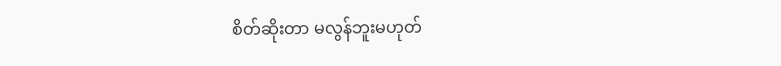စိတ်ဆိုးတာ မလွန်ဘူးမဟုတ်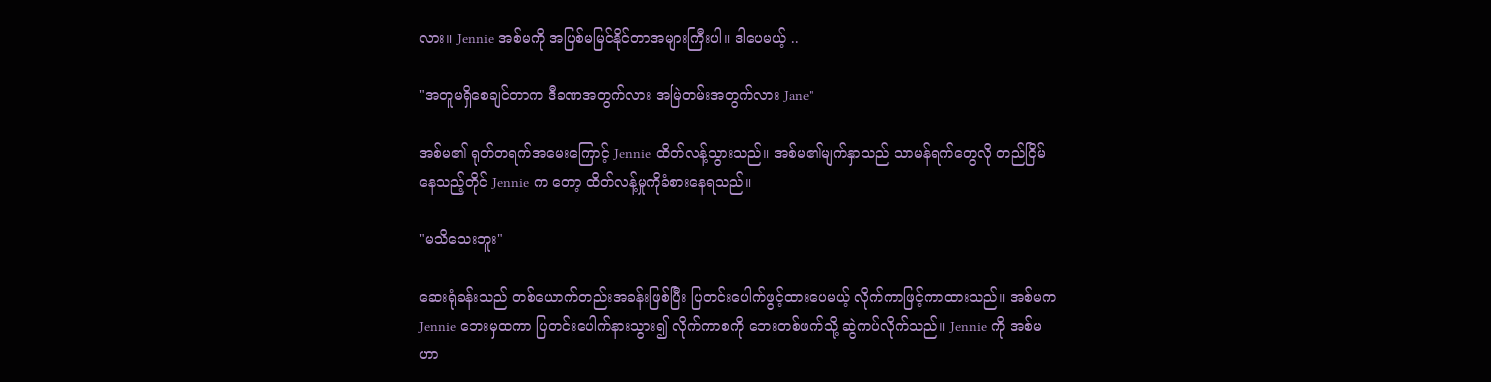လား။ Jennie အစ်မကို အပြစ်မမြင်နိုင်တာအများကြီးပါ။ ဒါပေမယ့် ..

"အတူမရှိစေချင်တာက ဒီခဏအတွက်လား အမြဲတမ်းအတွက်လား Jane"

အစ်မ၏ ရုတ်တရက်အမေးကြောင့် Jennie ထိတ်လန့်သွားသည်။ အစ်မ၏မျက်နှာသည် သာမန်ရက်တွေလို တည်ငြိမ်နေသည့်တိုင် Jennie က တော့ ထိတ်လန့်မှုကိုခံစားနေရသည်။

"မသိသေးဘူး"

ဆေးရုံခန်းသည် တစ်ယောက်တည်းအခန်းဖြစ်ပြီး ပြတင်းပေါက်ဖွင့်ထားပေမယ့် လိုက်ကာဖြင့်ကာထားသည်။ အစ်မက Jennie ဘေးမှထကာ ပြတင်းပေါက်နားသွား၍ လိုက်ကာစကို ဘေးတစ်ဖက်သို့ ဆွဲကပ်လိုက်သည်။ Jennie ကို အစ်မဟာ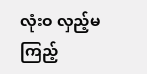လုံးဝ လှည့်မကြည့်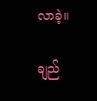လာခဲ့။

ချည်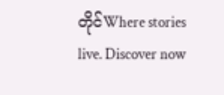တိုင်Where stories live. Discover now